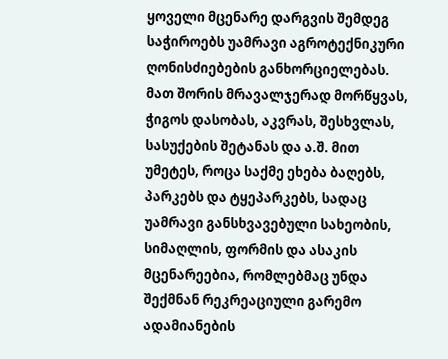ყოველი მცენარე დარგვის შემდეგ საჭიროებს უამრავი აგროტექნიკური ღონისძიებების განხორციელებას. მათ შორის მრავალჯერად მორწყვას, ჭიგოს დასობას, აკვრას, შესხვლას, სასუქების შეტანას და ა.შ. მით უმეტეს, როცა საქმე ეხება ბაღებს, პარკებს და ტყეპარკებს, სადაც უამრავი განსხვავებული სახეობის, სიმაღლის, ფორმის და ასაკის მცენარეებია, რომლებმაც უნდა შექმნან რეკრეაციული გარემო ადამიანების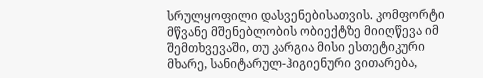სრულყოფილი დასვენებისათვის. კომფორტი მწვანე მშენებლობის ობიექტზე მიიღწევა იმ შემთხვევაში, თუ კარგია მისი ესთეტიკური მხარე, სანიტარულ-ჰიგიენური ვითარება,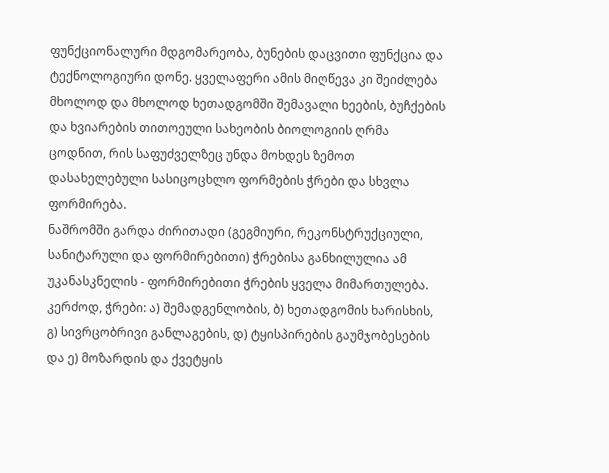ფუნქციონალური მდგომარეობა, ბუნების დაცვითი ფუნქცია და ტექნოლოგიური დონე. ყველაფერი ამის მიღწევა კი შეიძლება მხოლოდ და მხოლოდ ხეთადგომში შემავალი ხეების, ბუჩქების და ხვიარების თითოეული სახეობის ბიოლოგიის ღრმა ცოდნით, რის საფუძველზეც უნდა მოხდეს ზემოთ დასახელებული სასიცოცხლო ფორმების ჭრები და სხვლა ფორმირება.
ნაშრომში გარდა ძირითადი (გეგმიური, რეკონსტრუქციული, სანიტარული და ფორმირებითი) ჭრებისა განხილულია ამ უკანასკნელის - ფორმირებითი ჭრების ყველა მიმართულება. კერძოდ, ჭრები: ა) შემადგენლობის, ბ) ხეთადგომის ხარისხის, გ) სივრცობრივი განლაგების, დ) ტყისპირების გაუმჯობესების და ე) მოზარდის და ქვეტყის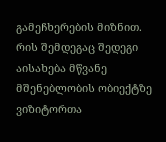გამეჩხერების მიზნით. რის შემდეგაც შედეგი აისახება მწვანე მშენებლობის ობიექტზე ვიზიტორთა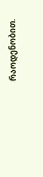რაოდენობით.